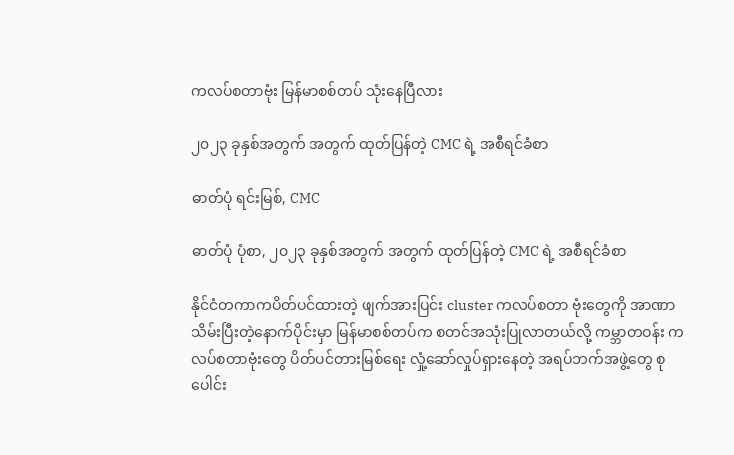ကလပ်စတာဗုံး မြန်မာစစ်တပ် သုံးနေပြီလား

၂၀၂၃ ခုနှစ်အတွက် အတွက် ထုတ်ပြန်တဲ့ CMC ရဲ့ အစီရင်ခံစာ

ဓာတ်ပုံ ရင်းမြစ်, CMC

ဓာတ်ပုံ ပုံစာ, ၂၀၂၃ ခုနှစ်အတွက် အတွက် ထုတ်ပြန်တဲ့ CMC ရဲ့ အစီရင်ခံစာ

နိုင်ငံတကာကပိတ်ပင်ထားတဲ့ ဖျက်အားပြင်း cluster ကလပ်စတာ ဗုံးတွေကို အာဏာသိမ်းပြီးတဲ့‌နောက်ပိုင်းမှာ မြန်မာစစ်တပ်က စတင်အသုံးပြုလာတယ်လို့ ကမ္ဘာတဝန်း ကလပ်စတာဗုံးတွေ ပိတ်ပင်တားမြစ်ရေး လှုံ့ဆော်လှုပ်ရှားနေတဲ့ အရပ်ဘက်အဖွဲ့တွေ စုပေါင်း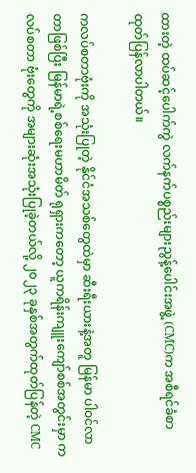ထားတဲ့ ထပ်ဆင့်ပေါက်ကွဲ လက်နက်ပစ္စည်းများညွန့်ပေါင်းအဖွဲ့ (CMC)က အစီရင်ခံစာ ထုတ်ပြန်လာပါတယ်။

ကလပ်စတာဗုံးကို အသုံးပြုတဲ့ နိုင်ငံအသစ်တွေထဲမှာ ဆီးရီးယားနဲ့အတူ မြန်မာ ပါဝင်လာတာဖြစ်ပြီး မြန်မာရဲ့စစ်ရေးမဟာမိတ် ရုရှားကတော့ ယူကရိန်းကျူးကျော်စစ်အတွင်းမှာ ကလပ်စတာ ဗုံးတွေကို အများဆုံးအသုံးပြုခဲ့တယ်လို့ ၂၀၂၃ ခုနှစ်အတွက်ထုတ်ပြန်တဲ့ CMC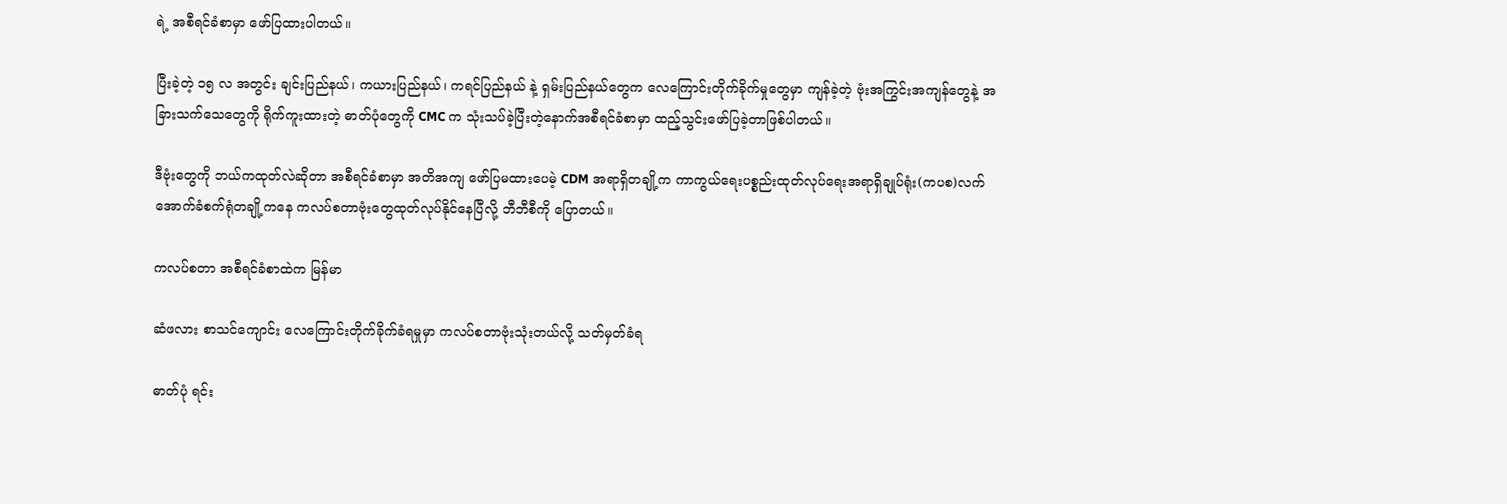ရဲ့ အစီရင်ခံစာမှာ ဖော်ပြထားပါတယ်။

ပြီးခဲ့တဲ့ ၁၅ လ အတွင်း ချင်းပြည်နယ်၊ ကယားပြည်နယ်၊ ကရင်ပြည်နယ် နဲ့ ရှမ်းပြည်နယ်တွေက လေကြောင်းတိုက်ခိုက်မှုတွေမှာ ကျန်ခဲ့တဲ့ ဗုံးအကြွင်းအကျန်တွေနဲ့ အခြားသက်သေတွေကို ရိုက်ကူးထားတဲ့ ဓာတ်ပုံတွေကို CMC က သုံးသပ်ခဲ့ပြီးတဲ့နောက်အစီရင်ခံစာမှာ ထည့်သွင်းဖော်ပြခဲ့တာဖြစ်ပါတယ်။

ဒီဗုံးတွေကို ဘယ်ကထုတ်လဲဆိုတာ အစီရင်ခံစာမှာ အတိအကျ ဖော်ပြမထားပေမဲ့ CDM အရာရှိတချို့က ကာကွယ်ရေးပစ္စည်းထုတ်လုပ်ရေးအရာရှိချုပ်ရုံး(ကပစ)လက်အောက်ခံစက်ရုံတချို့ကနေ ကလပ်စတာဗုံးတွေထုတ်လုပ်နိုင်နေပြီလို့ ဘီဘီစီကို ပြောတယ်။

ကလပ်စတာ အစီရင်ခံစာထဲက မြန်မာ

ဆံဖလား စာသင်ကျောင်း လေကြောင်းတိုက်ခိုက်ခံရမှုမှာ ကလပ်စတာဗုံးသုံးတယ်လို့ သတ်မှတ်ခံရ

ဓာတ်ပုံ ရင်း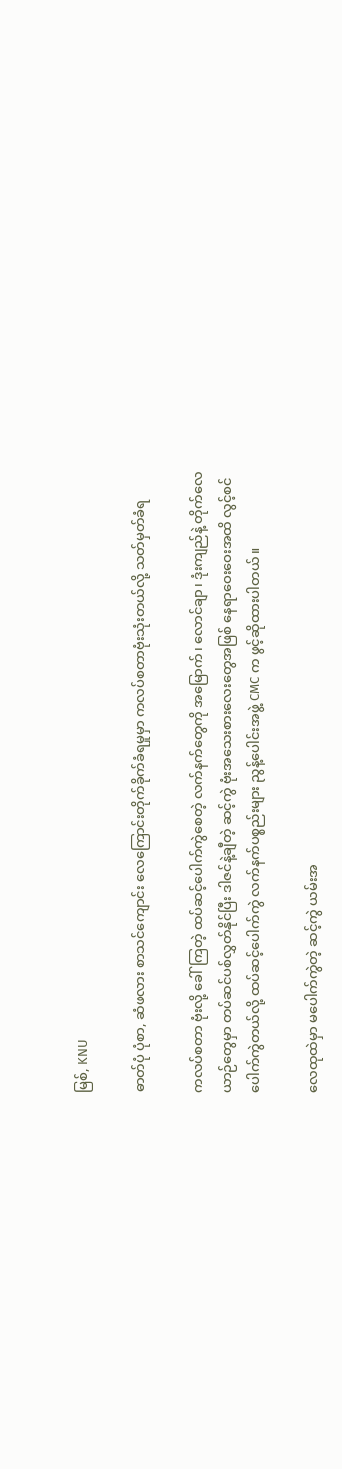မြစ်, KNU

ဓာတ်ပုံ ပုံစာ, ဆံဖလား စာသင်ကျောင်း လေကြောင်းတိုက်ခိုက်ခံရမှုမှာ ကလပ်စတာဗုံးသုံးတယ်လို့ သတ်မှတ်ခံရ

ကလပ်စတာ ဗုံးလို့ ခေါ်ကြတဲ့ ထပ်ဆင့်ပေါက်ကွဲစေတဲ့ လက်နက်တွေကို အမြောက်၊ လောင်ချာ၊ ဒုံးကျည်နဲ့ တိုက်လေယာဉ်တွေမှာ တပ်ဆင်ပစ်လွှတ်နိုင်ပြီး ဒါဇင်နဲ့ချီတဲ့ ဆင့်ကွဲ ဗုံးအသေးစားလေးတွေအဖြစ် နေရာဝေးဝေးအထိ လွင့်စင်ပေါက်ကွဲတယ်လို့ ထပ်ဆင့်ပေါက်ကွဲ လက်နက်ပစ္စည်းများ ညွန့်ပေါင်းအဖွဲ့ CMC က ဖွင့်ဆိုထားပါတယ်။

လေထုထဲမှာ မပေါက်ကွဲတဲ့ ဆင့်ကွဲ ယမ်းအ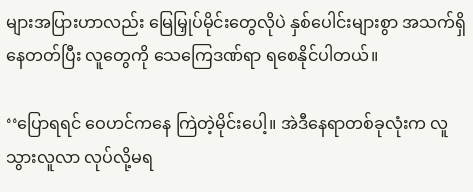များအပြားဟာလည်း မြေမြှုပ်မိုင်းတွေလိုပဲ နှစ်ပေါင်းများစွာ အသက်ရှိနေတတ်ပြီး လူတွေကို သေကြေဒဏ်ရာ ရစေနိုင်ပါတယ်။

‘‘ပြောရရင် ဝေဟင်ကနေ ကြဲတဲ့မိုင်းပေါ့။ အဲဒီနေရာတစ်ခုလုံးက လူသွားလူလာ လုပ်လို့မရ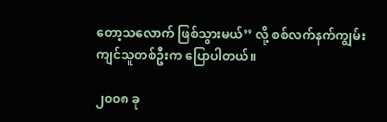တော့သလောက် ဖြစ်သွားမယ်’’ လို့ စစ်လက်နက်ကျွမ်းကျင်သူတစ်ဦးက ပြောပါတယ်။

၂၀၀၈ ခု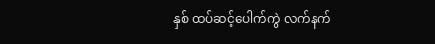နှစ် ထပ်ဆင့်ပေါက်ကွဲ လက်နက်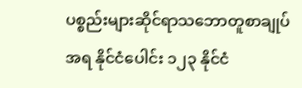ပစ္စည်းများဆိုင်ရာသဘောတူစာချုပ်အရ နိုင်ငံပေါင်း ၁၂၃ နိုင်ငံ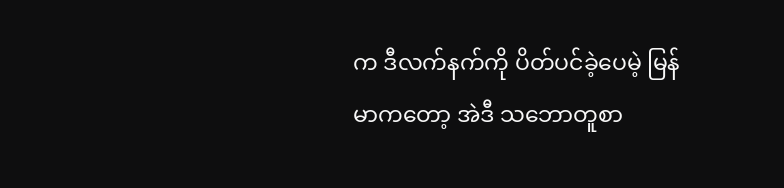က ဒီလက်နက်ကို ပိတ်ပင်ခဲ့ပေမဲ့ မြန်မာကတော့ အဲဒီ သဘောတူစာ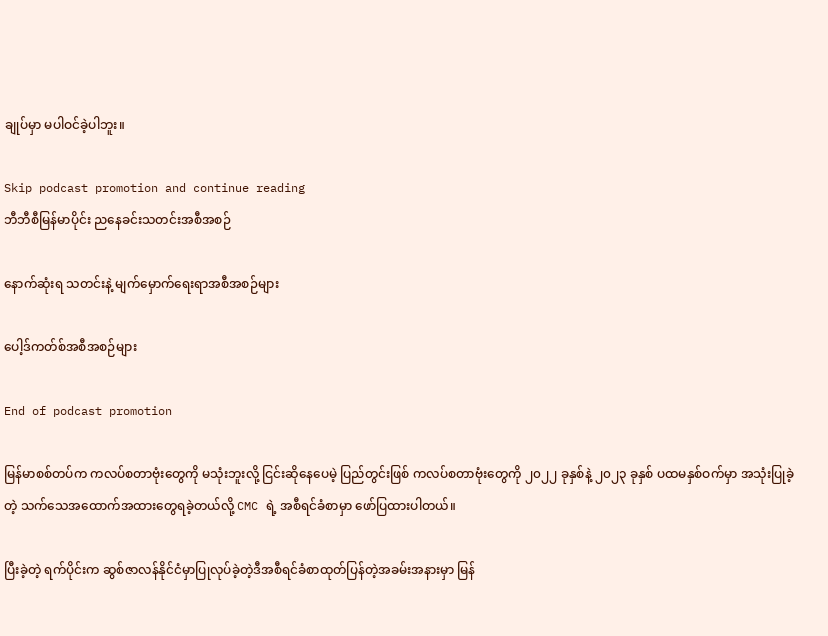ချုပ်မှာ မပါဝင်ခဲ့ပါဘူး။

Skip podcast promotion and continue reading
ဘီဘီစီမြန်မာပိုင်း ညနေခင်းသတင်းအစီအစဉ်

နောက်ဆုံးရ သတင်းနဲ့ မျက်မှောက်ရေးရာအစီအစဉ်များ

ပေါ့ဒ်ကတ်စ်အစီအစဉ်များ

End of podcast promotion

မြန်မာစစ်တပ်က ကလပ်စတာဗုံးတွေကို မသုံးဘူးလို့ ငြင်းဆိုနေပေမဲ့ ပြည်တွင်းဖြစ် ကလပ်စတာဗုံးတွေကို ၂၀၂၂ ခုနှစ်နဲ့ ၂၀၂၃ ခုနှစ် ပထမနှစ်ဝက်မှာ အသုံးပြုခဲ့တဲ့ သက်သေအထောက်အထားတွေရခဲ့တယ်လို့ CMC ရဲ့ အစီရင်ခံစာမှာ ဖော်ပြထားပါတယ်။

ပြီးခဲ့တဲ့ ရက်ပိုင်းက ဆွစ်ဇာလန်နိုင်ငံမှာပြုလုပ်ခဲ့တဲ့ဒီအစီရင်ခံစာထုတ်ပြန်တဲ့အခမ်းအနားမှာ မြန်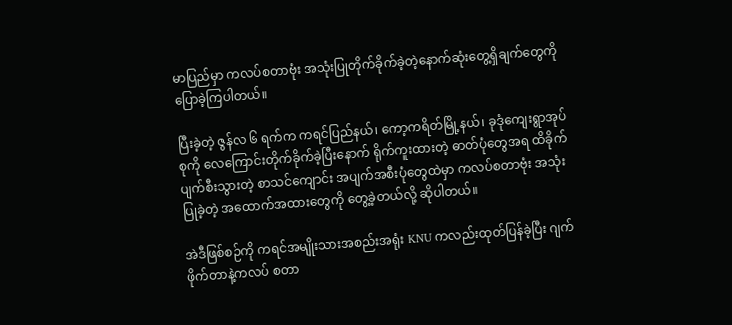မာပြည်မှာ ကလပ်စတာဗုံး အသုံးပြုတိုက်ခိုက်ခဲ့တဲ့နောက်ဆုံးတွေ့ရှိချက်တွေကို ပြောခဲ့ကြပါတယ်။

ပြီးခဲ့တဲ့ ဇွန်လ ၆ ရက်က ကရင်ပြည်နယ်၊ ကော့ကရိတ်မြို့နယ်၊ ခုဒုံကျေးရွာအုပ်စုကို လေကြောင်းတိုက်ခိုက်ခဲ့ပြီးနောက် ရိုက်ကူးထားတဲ့ ဓာတ်ပုံတွေအရ ထိခိုက်ပျက်စီးသွားတဲ့ စာသင်ကျောင်း အပျက်အစီးပုံတွေထဲမှာ ကလပ်စတာဗုံး အသုံးပြုခဲ့တဲ့ အထောက်အထားတွေကို တွေ့ခဲ့တယ်လို့ ဆိုပါတယ်။

အဲဒီဖြစ်စဉ်ကို ကရင်အမျိုးသားအစည်းအရုံး KNU ကလည်းထုတ်ပြန်ခဲ့ပြီး ဂျက်ဖိုက်တာနဲ့ကလပ် စတာ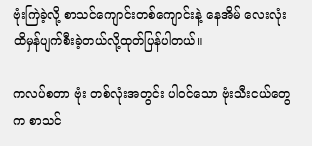ဗုံးကြဲခဲ့လို့ စာသင်ကျောင်းတစ်ကျောင်းနဲ့ နေအိမ် လေးလုံး ထိမှန်ပျက်စီးခဲ့တယ်လို့ထုတ်ပြန်ပါတယ်။

ကလပ်စတာ ဗုံး တစ်လုံးအတွင်း ပါဝင်သော ဗုံးသီးငယ်တွေက စာသင်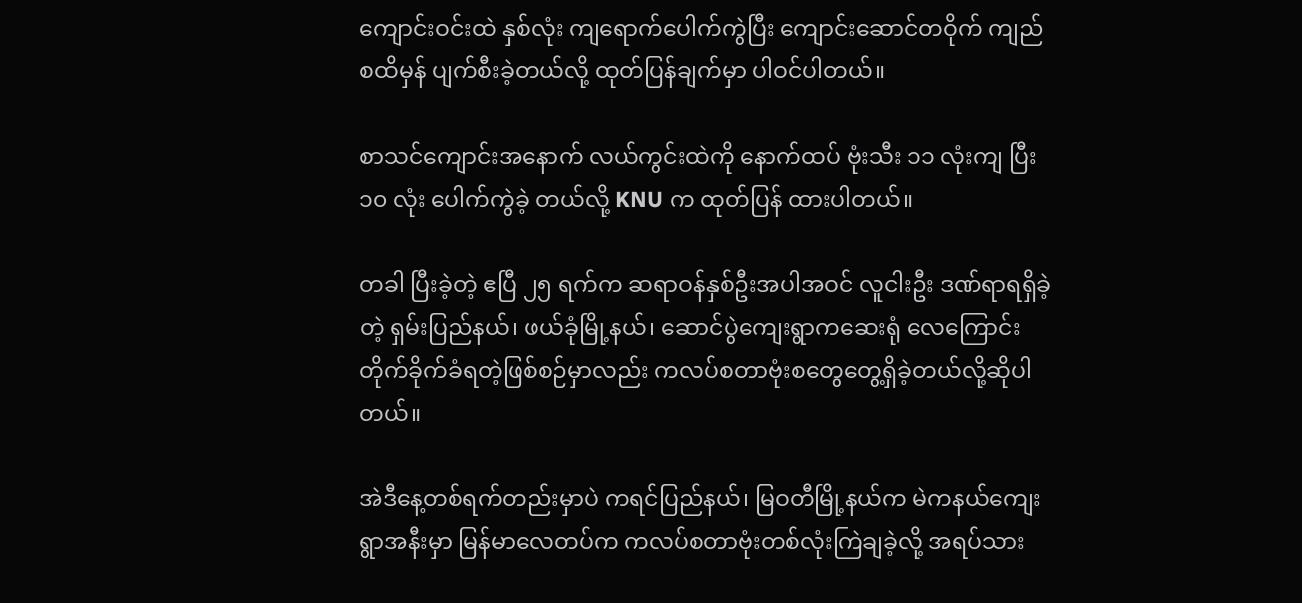ကျောင်းဝင်းထဲ နှစ်လုံး ကျရောက်ပေါက်ကွဲပြီး ကျောင်းဆောင်တဝိုက် ကျည်စထိမှန် ပျက်စီးခဲ့တယ်လို့ ထုတ်ပြန်ချက်မှာ ပါဝင်ပါတယ်။

စာသင်ကျောင်းအနောက် လယ်ကွင်းထဲကို နောက်ထပ် ဗုံးသီး ၁၁ လုံးကျ ပြီး ၁၀ လုံး ပေါက်ကွဲခဲ့ တယ်လို့ KNU က ထုတ်ပြန် ထားပါတယ်။

တခါ ပြီးခဲ့တဲ့ ဧပြီ ၂၅ ရက်က ဆရာဝန်နှစ်ဦးအပါအဝင် လူငါးဦး ဒဏ်ရာရရှိခဲ့တဲ့ ရှမ်းပြည်နယ်၊ ဖယ်ခုံမြို့နယ်၊ ဆောင်ပွဲကျေးရွာကဆေးရုံ လေကြောင်းတိုက်ခိုက်ခံရတဲ့ဖြစ်စဉ်မှာလည်း ကလပ်စတာဗုံးစတွေတွေ့ရှိခဲ့တယ်လို့ဆိုပါတယ်။

အဲဒီနေ့တစ်ရက်တည်းမှာပဲ ကရင်ပြည်နယ်၊ မြဝတီမြို့နယ်က မဲကနယ်ကျေးရွာအနီးမှာ မြန်မာလေတပ်က ကလပ်စတာဗုံးတစ်လုံးကြဲချခဲ့လို့ အရပ်သား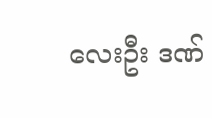လေးဦး ဒဏ်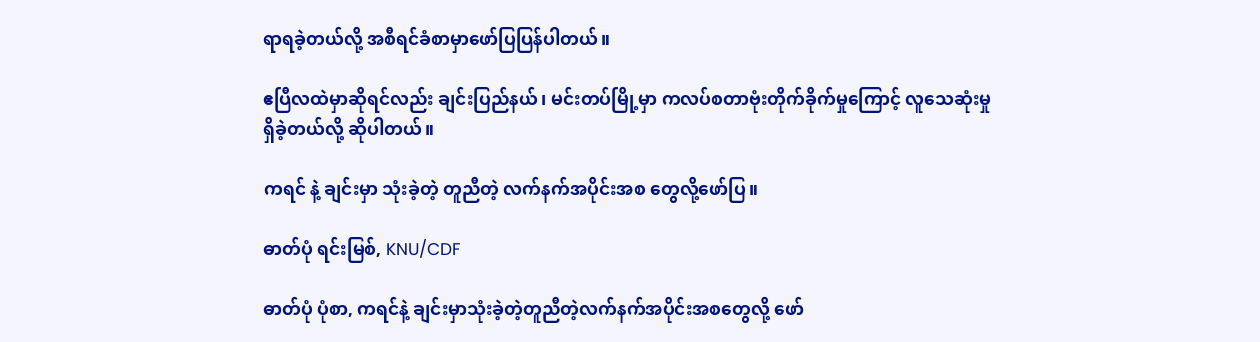ရာရခဲ့တယ်လို့ အစီရင်ခံစာမှာဖော်ပြပြန်ပါတယ်။

ဧပြီလထဲမှာဆိုရင်လည်း ချင်းပြည်နယ်၊ မင်းတပ်မြို့မှာ ကလပ်စတာဗုံးတိုက်ခိုက်မှုကြောင့် လူသေဆုံးမှုရှိခဲ့တယ်လို့ ဆိုပါတယ်။

ကရင် နဲ့ ချင်းမှာ သုံးခဲ့တဲ့ တူညီတဲ့ လက်နက်အပိုင်းအစ တွေလို့ဖော်ပြ။

ဓာတ်ပုံ ရင်းမြစ်, KNU/CDF

ဓာတ်ပုံ ပုံစာ, ကရင်နဲ့ ချင်းမှာသုံးခဲ့တဲ့တူညီတဲ့လက်နက်အပိုင်းအစတွေလို့ ဖော်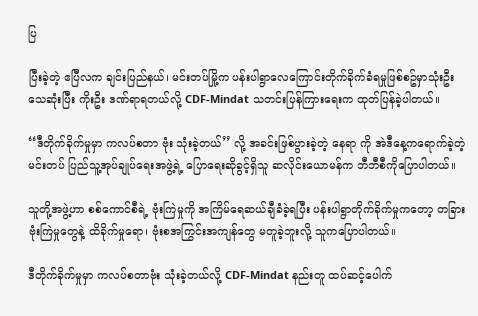ပြ

ပြီးခဲ့တဲ့ ဧပြီလက ချင်းပြည်နယ်၊ မင်းတပ်မြို့က ပန်းပါရွာလေကြောင်းတိုက်ခိုက်ခံရမှုဖြစ်စဥ်မှာသုံးဦး သေဆုံးပြီး ကိုးဦး ဒဏ်ရာရတယ်လို့ CDF-Mindat သတင်းပြန်ကြားရေးက ထုတ်ပြန်ခဲ့ပါတယ်။

‘‘ဒီတိုက်ခိုက်မှုမှာ ကလပ်စတာ ဗုံး သုံးခဲ့တယ်’’ လို့ အခင်းဖြစ်ပွားခဲ့တဲ့ နေရာ ကို အဲဒီနေ့ကရောက်ခဲ့တဲ့ မင်းတပ် ပြည်သူ့အုပ်ချုပ်ရေးအဖွဲ့ရဲ့ ပြောရေးဆိုခွင့်ရှိသူ ဆလိုင်းယောမန်က ဘီဘီစီကိုပြောပါတယ်။

သူတို့အဖွဲ့ဟာ စစ်ကောင်စီရဲ့ ဗုံးကြဲမှုကို အကြိမ်ရေဆယ်ချီခံခဲ့ရပြီး ပန်းပါရွာတိုက်ခိုက်မှုကတော့ တခြားဗုံးကြဲမှုတွေနဲ့ ထိခိုက်မှုရော၊ ဗုံးစအကြွင်းအကျန်တွေ မတူခဲ့ဘူးလို့ သူကပြောပါတယ်။

ဒီတိုက်ခိုက်မှုမှာ ကလပ်စတာဗုံး သုံးခဲ့တယ်လို့ CDF-Mindat နည်းတူ ထပ်ဆင့်ပေါက်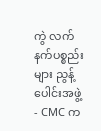ကွဲ လက်နက်ပစ္စည်းများ ညွန့်ပေါင်းအဖွဲ့ - CMC က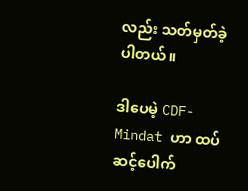လည်း သတ်မှတ်ခဲ့ပါတယ်။

ဒါပေမဲ့ CDF-Mindat ဟာ ထပ်ဆင့်ပေါက်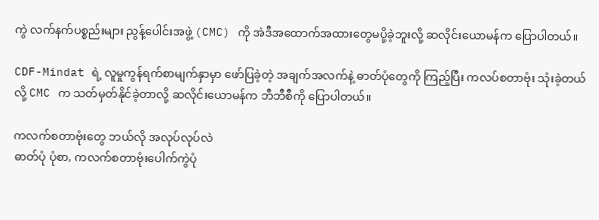ကွဲ လက်နက်ပစ္စည်းများ ညွန့်ပေါင်းအဖွဲ့ (CMC) ကို အဲဒီအထောက်အထားတွေမပို့ခဲ့ဘူးလို့ ဆလိုင်းယောမန်က ပြောပါတယ်။

CDF-Mindat ရဲ့ လူမှုကွန်ရက်စာမျက်နှာမှာ ဖော်ပြခဲ့တဲ့ အချက်အလက်နဲ့ ဓာတ်ပုံတွေကို ကြည့်ပြီး ကလပ်စတာဗုံး သုံးခဲ့တယ်လို့ CMC က သတ်မှတ်နိုင်ခဲ့တာလို့ ဆလိုင်းယောမန်က ဘီဘီစီကို ပြောပါတယ်။

ကလက်စတာဗုံးတွေ ဘယ်လို အလုပ်လုပ်လဲ
ဓာတ်ပုံ ပုံစာ, ကလက်စတာဗုံးပေါက်ကွဲပုံ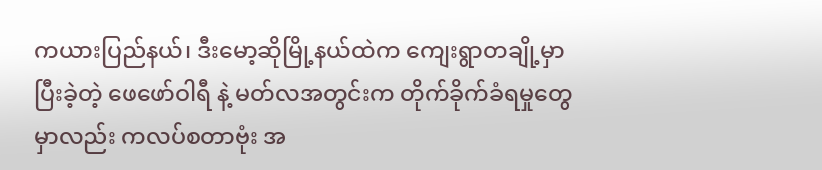ကယားပြည်နယ်၊ ဒီးမော့ဆိုမြို့နယ်ထဲက ကျေးရွာတချို့မှာ ပြီးခဲ့တဲ့ ဖေဖော်ဝါရီ နဲ့ မတ်လအတွင်းက တိုက်ခိုက်ခံရမှုတွေမှာလည်း ကလပ်စတာဗုံး အ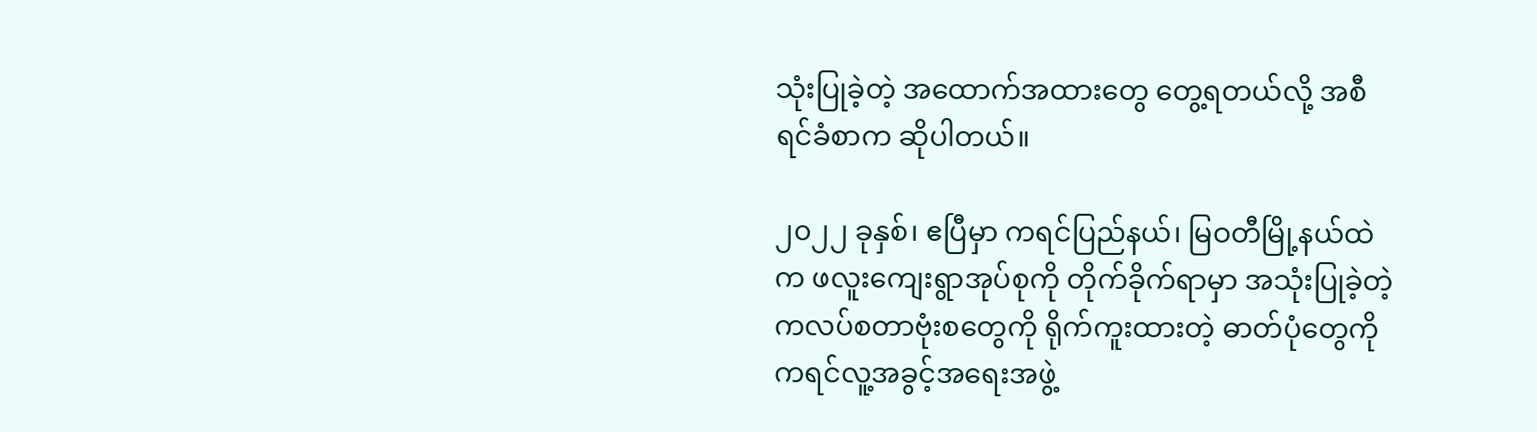သုံးပြုခဲ့တဲ့ အထောက်အထားတွေ တွေ့ရတယ်လို့ အစီရင်ခံစာက ဆိုပါတယ်။

၂၀၂၂ ခုနှစ်၊ ဧပြီမှာ ကရင်ပြည်နယ်၊ မြဝတီမြို့နယ်ထဲက ဖလူးကျေးရွာအုပ်စုကို တိုက်ခိုက်ရာမှာ အသုံးပြုခဲ့တဲ့ ကလပ်စတာဗုံးစတွေကို ရိုက်ကူးထားတဲ့ ဓာတ်ပုံတွေကို ကရင်လူ့အခွင့်အရေးအဖွဲ့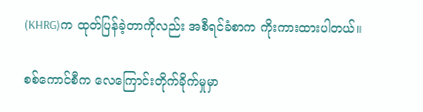(KHRG)က ထုတ်ပြန်ခဲ့တာကိုလည်း အစီရင်ခံစာက ကိုးကားထားပါတယ်။

စစ်ကောင်စီက လေကြောင်းတိုက်ခိုက်မှုမှာ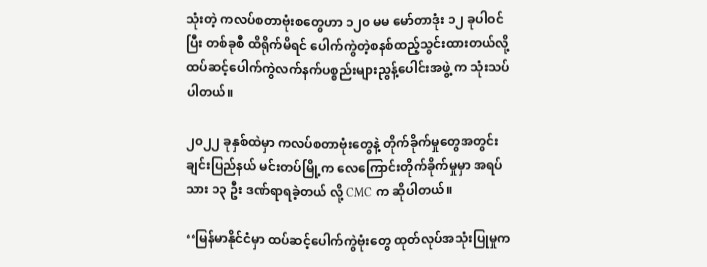သုံးတဲ့ ကလပ်စတာဗုံးစတွေဟာ ၁၂၀ မမ မော်တာဒုံး ၁၂ ခုပါဝင်ပြီး တစ်ခုစီ ထိရိုက်မိရင် ပေါက်ကွဲတဲ့စနစ်ထည့်သွင်းထားတယ်လို့ ထပ်ဆင့်ပေါက်ကွဲလက်နက်ပစ္စည်းများညွန့်ပေါင်းအဖွဲ့ က သုံးသပ်ပါတယ်။

၂၀၂၂ ခုနှစ်ထဲမှာ ကလပ်စတာဗုံးတွေနဲ့ တိုက်ခိုက်မှုတွေအတွင်း ချင်းပြည်နယ် မင်းတပ်မြို့က လေကြောင်းတိုက်ခိုက်မှုမှာ အရပ်သား ၁၃ ဦး ဒဏ်ရာရခဲ့တယ် လို့ CMC က ဆိုပါတယ်။

‘‘မြန်မာနိုင်ငံမှာ ထပ်ဆင့်ပေါက်ကွဲဗုံးတွေ ထုတ်လုပ်အသုံးပြုမှုက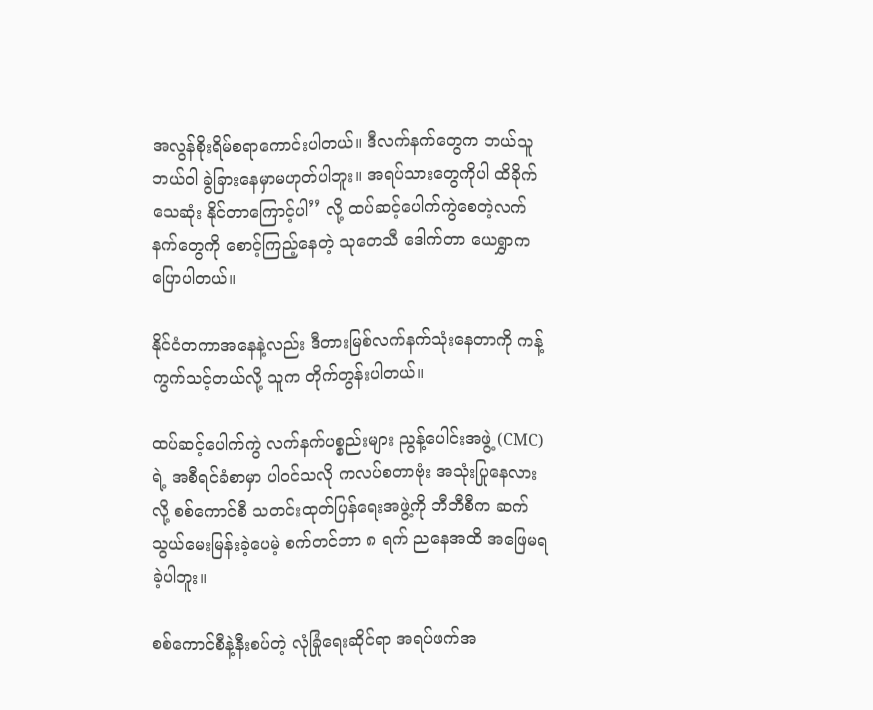အလွန်စိုးရိမ်စရာကောင်းပါတယ်။ ဒီလက်နက်တွေက ဘယ်သူဘယ်ဝါ ခွဲခြားနေမှာမဟုတ်ပါဘူး။ အရပ်သားတွေကိုပါ ထိခိုက်သေဆုံး နိုင်တာကြောင့်ပါ’’ လို့ ထပ်ဆင့်ပေါက်ကွဲစေတဲ့လက်နက်တွေကို စောင့်ကြည့်နေတဲ့ သုတေသီ ‌ဒေါက်တာ ယေရွှာကပြောပါတယ်။

နိုင်ငံတကာအနေနဲ့လည်း ဒီတားမြစ်လက်နက်သုံးနေတာကို ကန့်ကွက်သင့်တယ်လို့ သူက တိုက်တွန်းပါတယ်။

ထပ်ဆင့်ပေါက်ကွဲ လက်နက်ပစ္စည်းများ ညွန့်ပေါင်းအဖွဲ့ (CMC) ရဲ့ အစီရင်ခံစာမှာ ပါဝင်သလို ကလပ်စတာဗုံး အသုံးပြုနေလားလို့ စစ်ကောင်စီ သတင်းထုတ်ပြန်ရေးအဖွဲ့ကို ဘီဘီစီက ဆက်သွယ်မေးမြန်းခဲ့ပေမဲ့ စက်တင်ဘာ ၈ ရက် ညနေအထိ အဖြေမရခဲ့ပါဘူး။

စစ်ကောင်စီနဲ့နီးစပ်တဲ့ လုံခြုံရေးဆိုင်ရာ အရပ်ဖက်အ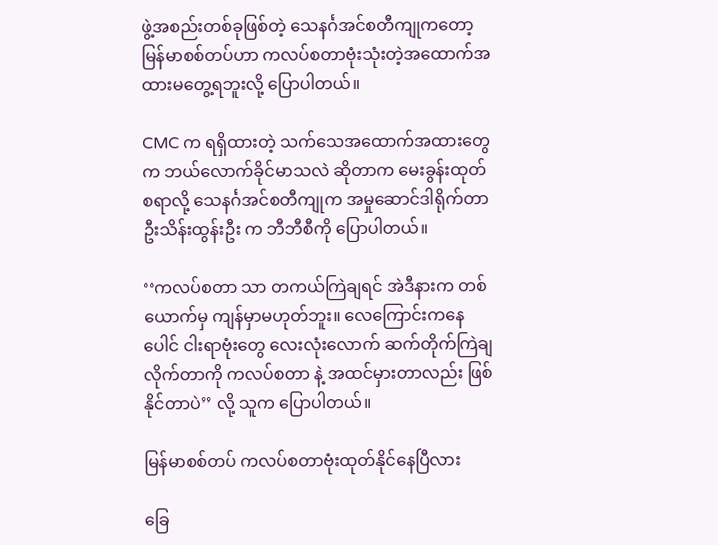ဖွဲ့အစည်းတစ်ခုဖြစ်တဲ့ သေနင်္ဂအင်စတီကျုကတော့ မြန်မာစစ်တပ်ဟာ ကလပ်စတာဗုံးသုံးတဲ့အထောက်အထားမတွေ့ရဘူးလို့ ပြောပါတယ်။

CMC က ရရှိထားတဲ့ သက်သေအထောက်အထားတွေက ဘယ်လောက်ခိုင်မာသလဲ ဆိုတာက မေးခွန်းထုတ်စရာလို့ သေနင်္ဂအင်စတီကျုက အမှုဆောင်ဒါရိုက်တာ ဦးသိန်းထွန်းဦး က ဘီဘီစီကို ပြောပါတယ်။

‘‘ကလပ်စတာ သာ တကယ်ကြဲချရင် အဲဒီနားက တစ်ယောက်မှ ကျန်မှာမဟုတ်ဘူး။ လေကြောင်းကနေ ပေါင် ငါးရာဗုံးတွေ လေးလုံးလောက် ဆက်တိုက်ကြဲချလိုက်တာကို ကလပ်စတာ နဲ့ အထင်မှားတာလည်း ဖြစ်နိုင်တာပဲ’’ လို့ သူက ပြောပါတယ်။

မြန်မာစစ်တပ် ကလပ်စတာဗုံးထုတ်နိုင်နေပြီလား

ခြေ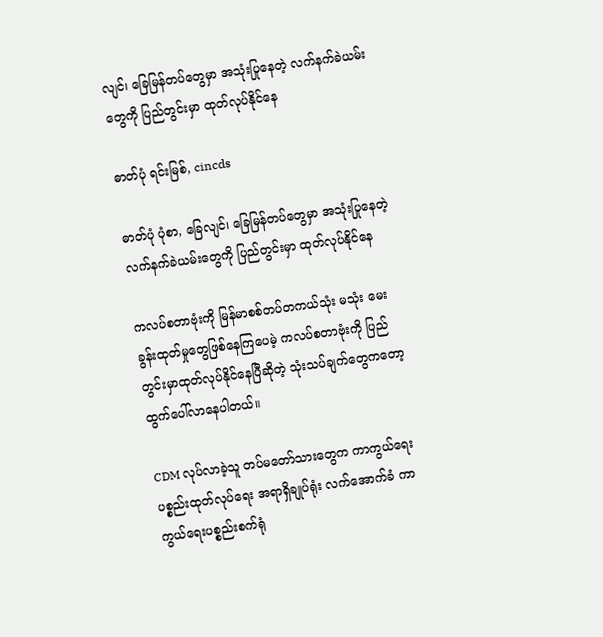လျင်၊ ခြေမြန်တပ်တွေမှာ အသုံးပြုနေတဲ့ လက်နက်ခဲယမ်းတွေကို ပြည်တွင်းမှာ ထုတ်လုပ်နိုင်နေ

ဓာတ်ပုံ ရင်းမြစ်, cincds

ဓာတ်ပုံ ပုံစာ, ခြေလျင်၊ ခြေမြန်တပ်တွေမှာ အသုံးပြုနေတဲ့ လက်နက်ခဲယမ်းတွေကို ပြည်တွင်းမှာ ထုတ်လုပ်နိုင်နေ

ကလပ်စတာဗုံးကို မြန်မာစစ်တပ်တကယ်သုံး မသုံး မေးခွန်းထုတ်မှုတွေဖြစ်နေကြပေမဲ့ ကလပ်စတာဗုံးကို ပြည်တွင်းမှာထုတ်လုပ်နိုင်နေပြီဆိုတဲ့ သုံးသပ်ချက်တွေကတော့ ထွက်ပေါ်လာနေပါတယ်။

CDM လုပ်လာခဲ့သူ တပ်မတော်သားတွေက ကာကွယ်ရေးပစ္စည်းထုတ်လုပ်ရေး အရာရှိချုပ်ရုံး လက်အောက်ခံ ကာကွယ်ရေးပစ္စည်းစက်ရုံ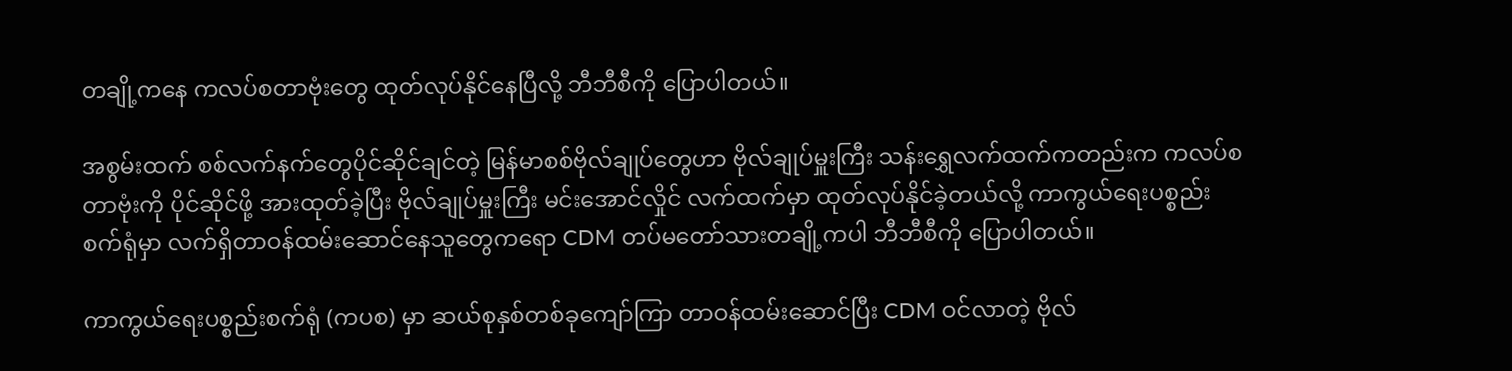တချို့ကနေ ကလပ်စတာဗုံးတွေ ထုတ်လုပ်နိုင်နေပြီလို့ ဘီဘီစီကို ပြောပါတယ်။

အစွမ်းထက် စစ်လက်နက်တွေပိုင်ဆိုင်ချင်တဲ့ မြန်မာစစ်ဗိုလ်ချုပ်တွေဟာ ဗိုလ်ချုပ်မှူးကြီး သန်းရွှေလက်ထက်ကတည်းက ကလပ်စတာဗုံးကို ပိုင်ဆိုင်ဖို့ အားထုတ်ခဲ့ပြီး ဗိုလ်ချုပ်မှူးကြီး မင်းအောင်လှိုင် လက်ထက်မှာ ထုတ်လုပ်နိုင်ခဲ့တယ်လို့ ကာကွယ်ရေးပစ္စည်းစက်ရုံမှာ လက်ရှိတာဝန်ထမ်းဆောင်နေသူတွေကရော CDM တပ်မတော်သားတချို့ကပါ ဘီဘီစီကို ပြောပါတယ်။

ကာကွယ်ရေးပစ္စည်းစက်ရုံ (ကပစ) မှာ ဆယ်စုနှစ်တစ်ခုကျော်ကြာ တာဝန်ထမ်းဆောင်ပြီး CDM ဝင်လာတဲ့ ဗိုလ်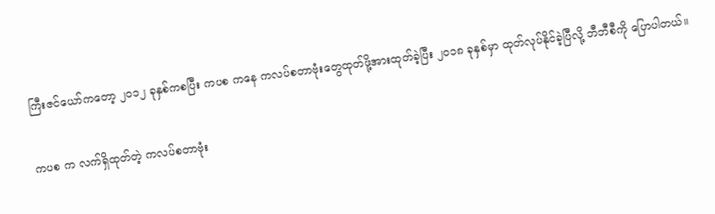ကြီးဇင်ယော်ကတော့ ၂၀၁၂ ခုနှစ်ကစပြီး ကပစ ကနေ ကလပ်စတာဗုံးတွေထုတ်ဖို့အားထုတ်ခဲ့ပြီး ၂၀၁၈ ခုနှစ်မှာ ထုတ်လုပ်နိုင်ခဲ့ပြီလို့ ဘီဘီစီကို ပြောပါတယ်။

ကပစ က လက်ရှိထုတ်တဲ့ ကလပ်စတာဗုံး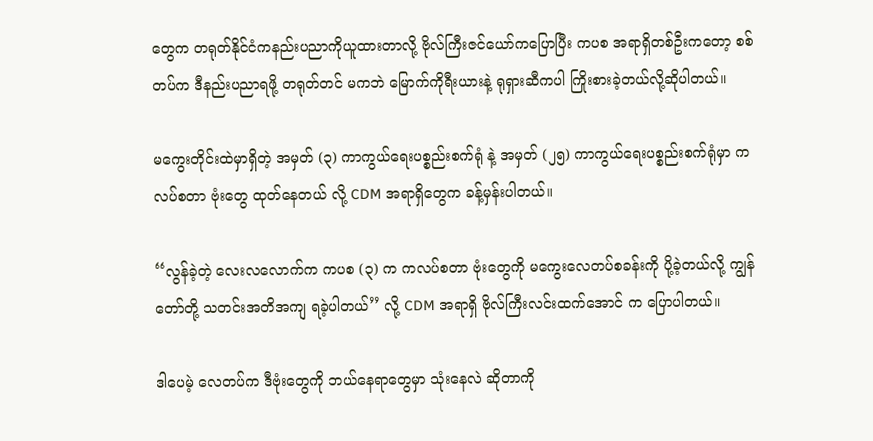တွေက တရုတ်နိုင်ငံကနည်းပညာကိုယူထားတာလို့ ဗိုလ်ကြီးဇင်ယော်ကပြောပြီး ကပစ အရာရှိတစ်ဦးကတော့ စစ်တပ်က ဒီနည်းပညာရဖို့ တရုတ်တင် မကဘဲ မြောက်ကိုရီးယားနဲ့ ရုရှားဆီကပါ ကြိုးစားခဲ့တယ်လို့ဆိုပါတယ်။

မကွေးတိုင်းထဲမှာရှိတဲ့ အမှတ် (၃) ကာကွယ်ရေးပစ္စည်းစက်ရုံ နဲ့ အမှတ် (၂၅) ကာကွယ်ရေးပစ္စည်းစက်ရုံမှာ ကလပ်စတာ ဗုံးတွေ ထုတ်နေတယ် လို့ CDM အရာရှိတွေက ခန့်မှန်းပါတယ်။

‘‘လွန်ခဲ့တဲ့ လေးလလောက်က ကပစ (၃) က ကလပ်စတာ ဗုံးတွေကို မကွေးလေတပ်စခန်းကို ပို့ခဲ့တယ်လို့ ကျွန်တော်တို့ သတင်းအတိအကျ ရခဲ့ပါတယ်’’ လို့ CDM အရာရှိ ဗိုလ်ကြီးလင်းထက်အောင် က ပြောပါတယ်။

ဒါပေမဲ့ လေတပ်က ဒီဗုံးတွေကို ဘယ်နေရာတွေမှာ သုံးနေလဲ ဆိုတာကို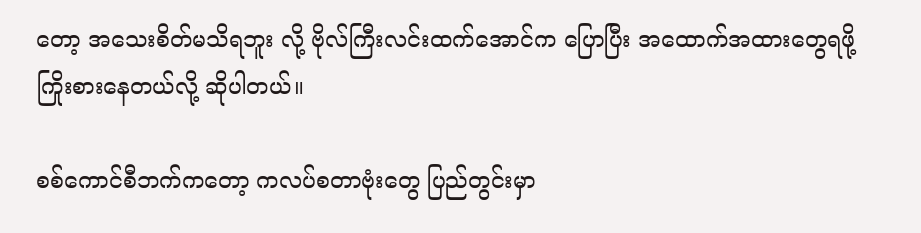တော့ အသေးစိတ်မသိရဘူး လို့ ဗိုလ်ကြီးလင်းထက်အောင်က ပြောပြီး အထောက်အထားတွေရဖို့ ကြိုးစားနေတယ်လို့ ဆိုပါတယ်။

စစ်ကောင်စီဘက်ကတော့ ကလပ်စတာဗုံးတွေ ပြည်တွင်းမှာ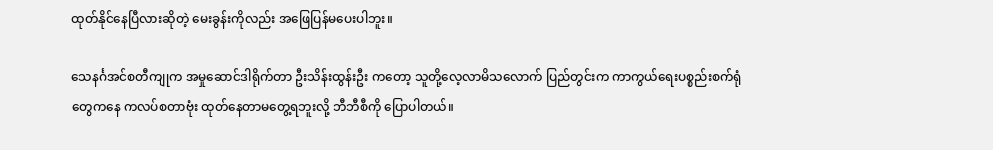ထုတ်နိုင်နေပြီလားဆိုတဲ့ မေးခွန်းကိုလည်း အဖြေပြန်မပေးပါဘူး။

သေနင်္ဂအင်စတီကျုက အမှုဆောင်ဒါရိုက်တာ ဦးသိန်းထွန်းဦး ကတော့ သူတို့လေ့လာမိသလောက် ပြည်တွင်းက ကာကွယ်ရေးပစ္စည်းစက်ရုံတွေကနေ ကလပ်စတာဗုံး ထုတ်နေတာမတွေ့ရဘူးလို့ ဘီဘီစီကို ပြောပါတယ်။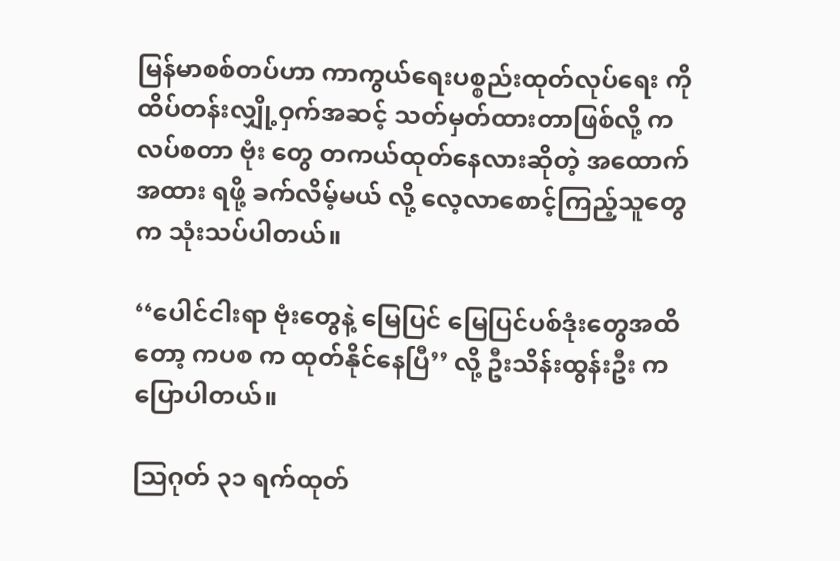မြန်မာစစ်တပ်ဟာ ကာကွယ်ရေးပစ္စည်းထုတ်လုပ်ရေး ကို ထိပ်တန်းလျှို့ဝှက်အဆင့် သတ်မှတ်ထားတာဖြစ်လို့ ကလပ်စတာ ဗုံး တွေ တကယ်ထုတ်နေလားဆိုတဲ့ အထောက်အထား ရဖို့ ခက်လိမ့်မယ် လို့ လေ့လာစောင့်ကြည့်သူတွေက သုံးသပ်ပါတယ်။

‘‘ပေါင်ငါးရာ ဗုံးတွေနဲ့ မြေပြင် မြေပြင်ပစ်ဒုံးတွေအထိတော့ ကပစ က ထုတ်နိုင်နေပြီ’’ လို့ ဦးသိန်းထွန်းဦး က ပြောပါတယ်။

သြဂုတ် ၃၁ ရက်ထုတ်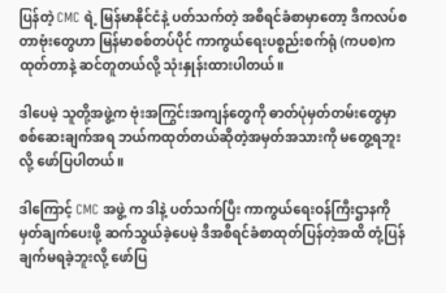ပြန်တဲ့ CMC ရဲ့ မြန်မာနိုင်ငံနဲ့ ပတ်သက်တဲ့ အစီရင်ခံစာမှာတော့ ဒီကလပ်စတာဗုံးတွေဟာ မြန်မာစစ်တပ်ပိုင် ကာကွယ်ရေးပစ္စည်းစက်ရုံ (ကပစ)က ထုတ်တာနဲ့ ဆင်တူတယ်လို့ သုံးနှုန်းထားပါတယ်။

ဒါပေမဲ့ သူတို့အဖွဲ့က ဗုံးအကြွင်းအကျန်တွေကို ဓာတ်ပုံမှတ်တမ်းတွေမှာစစ်ဆေးချက်အရ ဘယ်ကထုတ်တယ်ဆိုတဲ့အမှတ်အသားကို မတွေ့ရဘူးလို့ ဖော်ပြပါတယ်။

ဒါကြောင့် CMC အဖွဲ့ က ဒါနဲ့ ပတ်သက်ပြီး ကာကွယ်ရေးဝန်ကြီးဌာနကို မှတ်ချက်ပေးဖို့ ဆက်သွယ်ခဲ့ပေမဲ့ ဒီအစီရင်ခံစာထုတ်ပြန်တဲ့အထိ တုံ့ပြန်ချက်မရခဲ့ဘူးလို့ ဖော်ပြ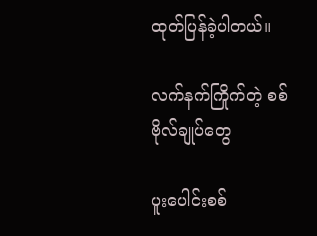ထုတ်ပြန်ခဲ့ပါတယ်။

လက်နက်ကြိုက်တဲ့ စစ်ဗိုလ်ချုပ်တွေ

ပူးပေါင်းစစ်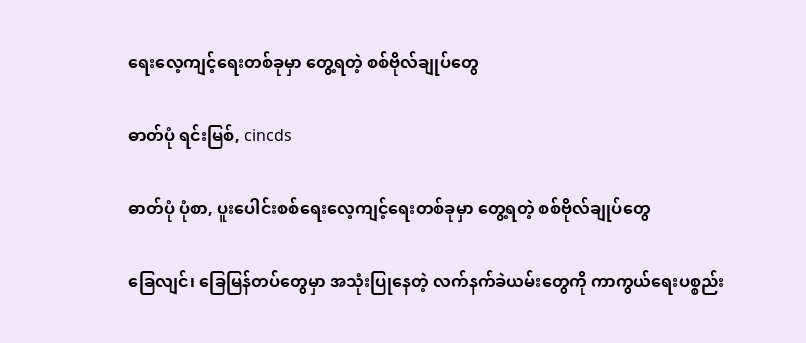ရေးလေ့ကျင့်ရေးတစ်ခုမှာ တွေ့ရတဲ့ စစ်ဗိုလ်ချုပ်တွေ

ဓာတ်ပုံ ရင်းမြစ်, cincds

ဓာတ်ပုံ ပုံစာ, ပူးပေါင်းစစ်ရေးလေ့ကျင့်ရေးတစ်ခုမှာ တွေ့ရတဲ့ စစ်ဗိုလ်ချုပ်တွေ

ခြေလျင်၊ ခြေမြန်တပ်တွေမှာ အသုံးပြုနေတဲ့ လက်နက်ခဲယမ်းတွေကို ကာကွယ်ရေးပစ္စည်း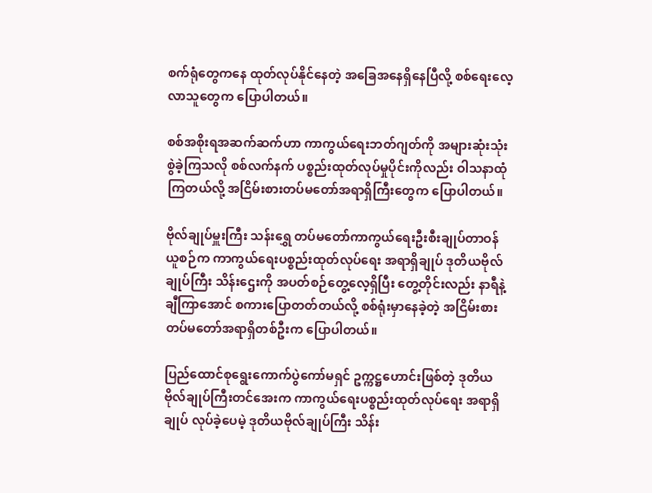စက်ရုံတွေကနေ ထုတ်လုပ်နိုင်နေတဲ့ အခြေအနေရှိနေပြီလို့ စစ်ရေးလေ့လာသူတွေက ပြောပါတယ်။

စစ်အစိုးရအဆက်ဆက်ဟာ ကာကွယ်ရေးဘတ်ဂျတ်ကို အများဆုံးသုံးစွဲခဲ့ကြသလို စစ်လက်နက် ပစ္စည်းထုတ်လုပ်မှုပိုင်းကိုလည်း ဝါသနာထုံကြတယ်လို့ အငြိမ်းစားတပ်မတော်အရာရှိကြီးတွေက ပြောပါတယ်။

ဗိုလ်ချုပ်မှူးကြီး သန်းရွှေ တပ်မတော်ကာကွယ်ရေးဦးစီးချုပ်တာဝန်ယူစဉ်က ကာကွယ်ရေးပစ္စည်းထုတ်လုပ်ရေး အရာရှိချုပ် ဒုတိယဗိုလ်ချုပ်ကြီး သိန်းဌေးကို အပတ်စဉ်တွေ့လေ့ရှိပြီး တွေ့တိုင်းလည်း နာရီနဲ့ချီကြာအောင် စကားပြောတတ်တယ်လို့ စစ်ရုံးမှာနေခဲ့တဲ့ အငြိမ်းစားတပ်မတော်အရာရှိတစ်ဦးက ပြောပါတယ်။

ပြည်ထောင်စုရွေးကောက်ပွဲကော်မရှင် ဥက္ကဋ္ဌဟောင်းဖြစ်တဲ့ ဒုတိယဗိုလ်ချုပ်ကြီးတင်အေးက ကာကွယ်ရေးပစ္စည်းထုတ်လုပ်ရေး အရာရှိချုပ် လုပ်ခဲ့ပေမဲ့ ဒုတိယဗိုလ်ချုပ်ကြီး သိန်း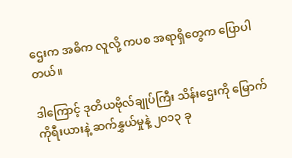ဌေးက အဓိက လူလို့ ကပစ အရာရှိတွေက ပြောပါတယ်။

ဒါကြောင့် ဒုတိယဗိုလ်ချုပ်ကြီး သိန်းဌေးကို မြောက်ကိုရီးယားနဲ့ ဆက်နွှယ်မှုနဲ့ ၂၀၁၃ ခု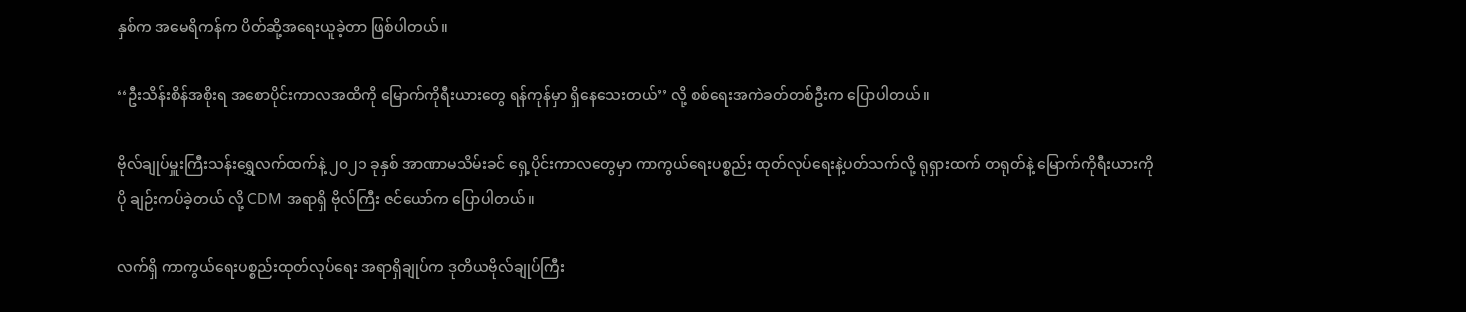နှစ်က အမေရိကန်က ပိတ်ဆို့အရေးယူခဲ့တာ ဖြစ်ပါတယ်။

‘‘ဦးသိန်းစိန်အစိုးရ အစောပိုင်းကာလအထိကို မြောက်ကိုရီးယားတွေ ရန်ကုန်မှာ ရှိနေသေးတယ်’’ လို့ စစ်ရေးအကဲခတ်တစ်ဦးက ပြောပါတယ်။

ဗိုလ်ချုပ်မှူးကြီးသန်းရွှေလက်ထက်နဲ့ ၂၀၂၁ ခုနှစ် အာဏာမသိမ်းခင် ရှေ့ပိုင်းကာလတွေမှာ ကာကွယ်ရေးပစ္စည်း ထုတ်လုပ်ရေးနဲ့ပတ်သက်လို့ ရုရှားထက် တရုတ်နဲ့ မြောက်ကိုရီးယားကို ပို ချဉ်းကပ်ခဲ့တယ် လို့ CDM အရာရှိ ဗိုလ်ကြီး ဇင်ယော်က ပြောပါတယ်။

လက်ရှိ ကာကွယ်ရေးပစ္စည်းထုတ်လုပ်ရေး အရာရှိချုပ်က ဒုတိယဗိုလ်ချုပ်ကြီး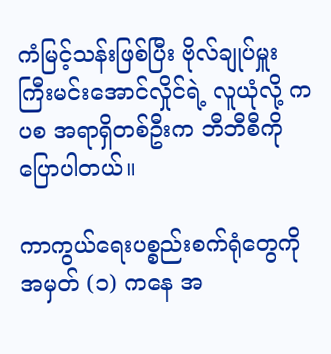ကံမြင့်သန်းဖြစ်ပြီး ဗိုလ်ချုပ်မှူးကြီးမင်းအောင်လှိုင်ရဲ့ လူယုံလို့ ကပစ အရာရှိတစ်ဦးက ဘီဘီစီကို ပြောပါတယ်။

ကာကွယ်ရေးပစ္စည်းစက်ရုံတွေကို အမှတ် (၁) ကနေ အ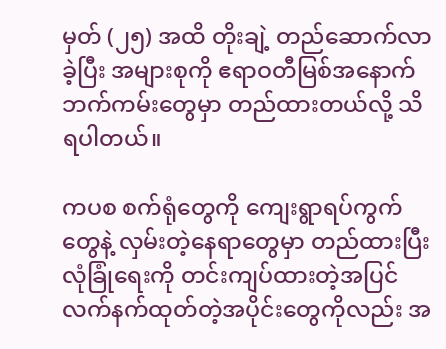မှတ် (၂၅) အထိ တိုးချဲ့ တည်ဆောက်လာခဲ့ပြီး အများစုကို ဧရာဝတီမြစ်အနောက်ဘက်ကမ်းတွေမှာ တည်ထားတယ်လို့ သိရပါတယ်။

ကပစ စက်ရုံတွေကို ကျေးရွာရပ်ကွက်တွေနဲ့ လှမ်းတဲ့နေရာတွေမှာ တည်ထားပြီး လုံခြုံရေးကို တင်းကျပ်ထားတဲ့အပြင် လက်နက်ထုတ်တဲ့အပိုင်းတွေကိုလည်း အ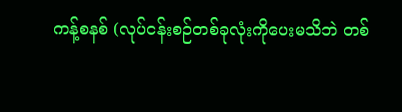ကန့်စနစ် (လုပ်ငန်းစဉ်တစ်ခုလုံးကိုပေးမသိဘဲ တစ်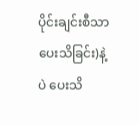ပိုင်းချင်းစီသာပေးသိခြင်း)နဲ့ပဲ ပေးသိ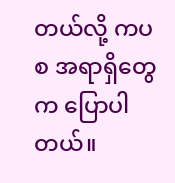တယ်လို့ ကပစ အရာရှိတွေက ပြောပါတယ်။